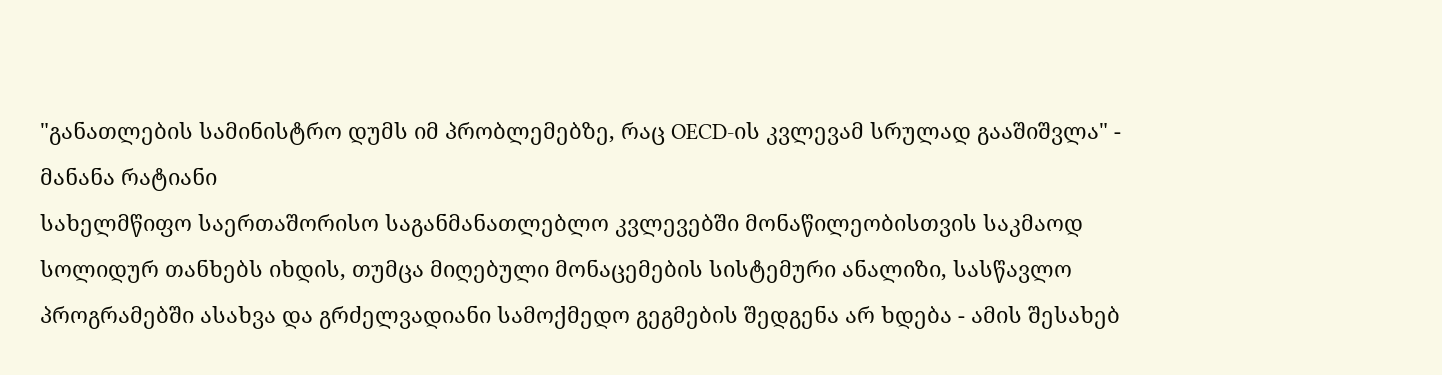"განათლების სამინისტრო დუმს იმ პრობლემებზე, რაც OECD-ის კვლევამ სრულად გააშიშვლა" - მანანა რატიანი
სახელმწიფო საერთაშორისო საგანმანათლებლო კვლევებში მონაწილეობისთვის საკმაოდ სოლიდურ თანხებს იხდის, თუმცა მიღებული მონაცემების სისტემური ანალიზი, სასწავლო პროგრამებში ასახვა და გრძელვადიანი სამოქმედო გეგმების შედგენა არ ხდება - ამის შესახებ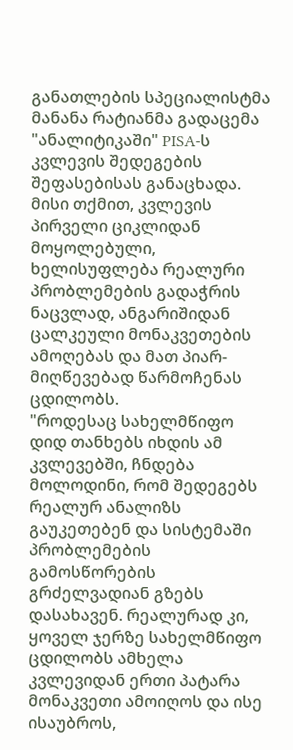განათლების სპეციალისტმა მანანა რატიანმა გადაცემა "ანალიტიკაში" PISA-ს კვლევის შედეგების შეფასებისას განაცხადა.
მისი თქმით, კვლევის პირველი ციკლიდან მოყოლებული, ხელისუფლება რეალური პრობლემების გადაჭრის ნაცვლად, ანგარიშიდან ცალკეული მონაკვეთების ამოღებას და მათ პიარ-მიღწევებად წარმოჩენას ცდილობს.
"როდესაც სახელმწიფო დიდ თანხებს იხდის ამ კვლევებში, ჩნდება მოლოდინი, რომ შედეგებს რეალურ ანალიზს გაუკეთებენ და სისტემაში პრობლემების გამოსწორების გრძელვადიან გზებს დასახავენ. რეალურად კი, ყოველ ჯერზე სახელმწიფო ცდილობს ამხელა კვლევიდან ერთი პატარა მონაკვეთი ამოიღოს და ისე ისაუბროს,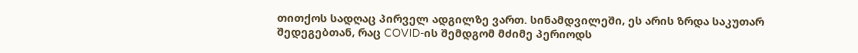თითქოს სადღაც პირველ ადგილზე ვართ. სინამდვილეში, ეს არის ზრდა საკუთარ შედეგებთან, რაც COVID-ის შემდგომ მძიმე პერიოდს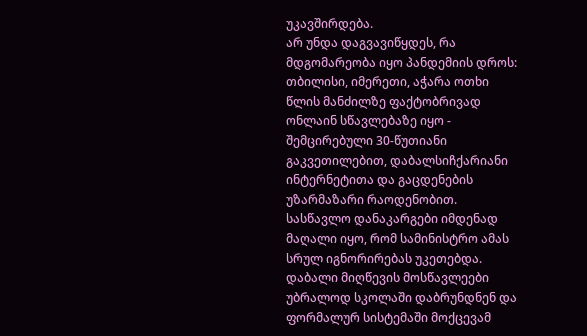უკავშირდება.
არ უნდა დაგვავიწყდეს, რა მდგომარეობა იყო პანდემიის დროს: თბილისი, იმერეთი, აჭარა ოთხი წლის მანძილზე ფაქტობრივად ონლაინ სწავლებაზე იყო - შემცირებული 30-წუთიანი გაკვეთილებით, დაბალსიჩქარიანი ინტერნეტითა და გაცდენების უზარმაზარი რაოდენობით. სასწავლო დანაკარგები იმდენად მაღალი იყო, რომ სამინისტრო ამას სრულ იგნორირებას უკეთებდა. დაბალი მიღწევის მოსწავლეები უბრალოდ სკოლაში დაბრუნდნენ და ფორმალურ სისტემაში მოქცევამ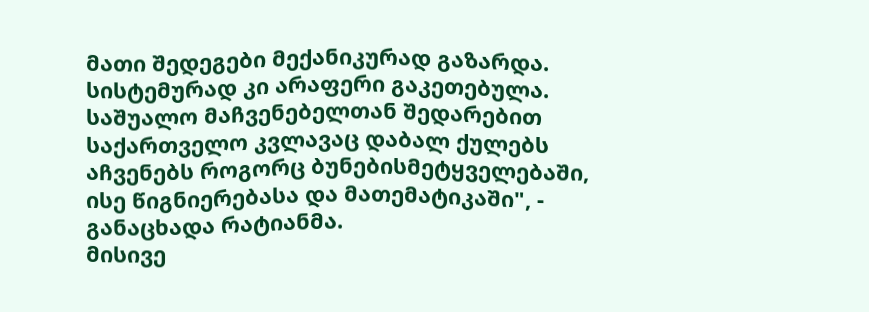მათი შედეგები მექანიკურად გაზარდა. სისტემურად კი არაფერი გაკეთებულა. საშუალო მაჩვენებელთან შედარებით საქართველო კვლავაც დაბალ ქულებს აჩვენებს როგორც ბუნებისმეტყველებაში, ისე წიგნიერებასა და მათემატიკაში", - განაცხადა რატიანმა.
მისივე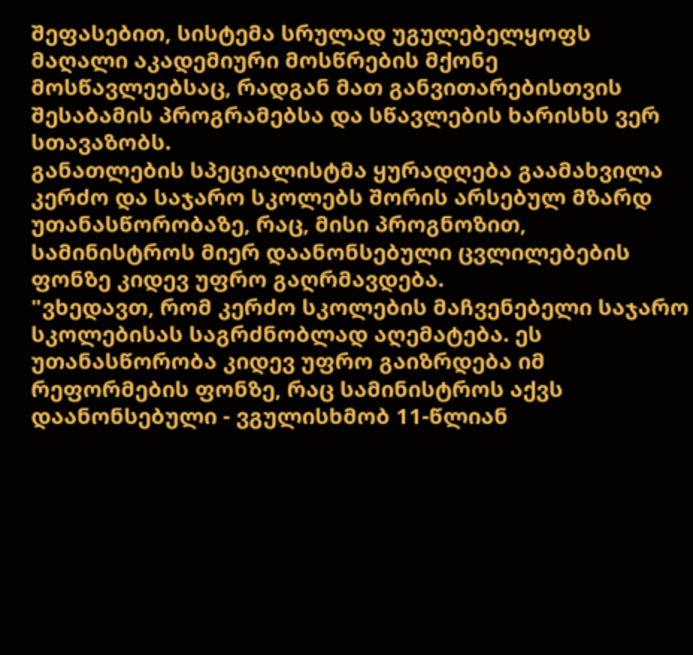შეფასებით, სისტემა სრულად უგულებელყოფს მაღალი აკადემიური მოსწრების მქონე მოსწავლეებსაც, რადგან მათ განვითარებისთვის შესაბამის პროგრამებსა და სწავლების ხარისხს ვერ სთავაზობს.
განათლების სპეციალისტმა ყურადღება გაამახვილა კერძო და საჯარო სკოლებს შორის არსებულ მზარდ უთანასწორობაზე, რაც, მისი პროგნოზით, სამინისტროს მიერ დაანონსებული ცვლილებების ფონზე კიდევ უფრო გაღრმავდება.
"ვხედავთ, რომ კერძო სკოლების მაჩვენებელი საჯარო სკოლებისას საგრძნობლად აღემატება. ეს უთანასწორობა კიდევ უფრო გაიზრდება იმ რეფორმების ფონზე, რაც სამინისტროს აქვს დაანონსებული - ვგულისხმობ 11-წლიან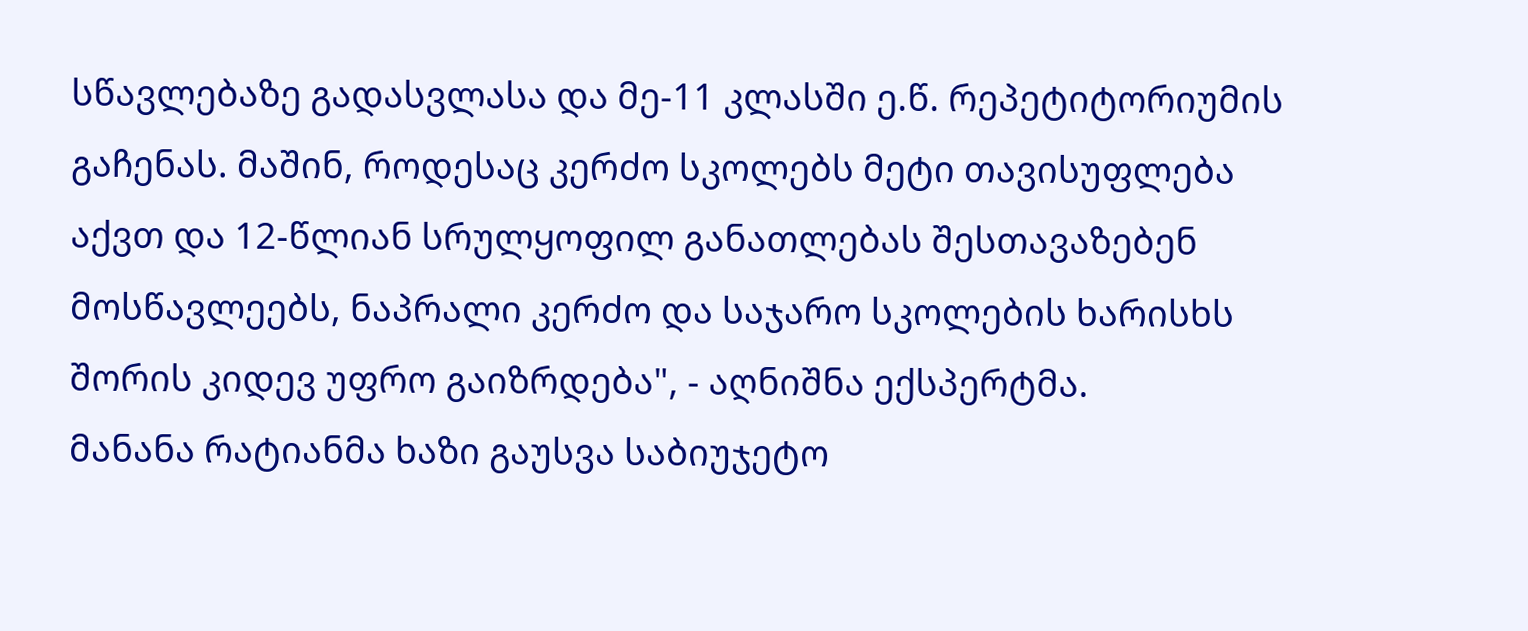სწავლებაზე გადასვლასა და მე-11 კლასში ე.წ. რეპეტიტორიუმის გაჩენას. მაშინ, როდესაც კერძო სკოლებს მეტი თავისუფლება აქვთ და 12-წლიან სრულყოფილ განათლებას შესთავაზებენ მოსწავლეებს, ნაპრალი კერძო და საჯარო სკოლების ხარისხს შორის კიდევ უფრო გაიზრდება", - აღნიშნა ექსპერტმა.
მანანა რატიანმა ხაზი გაუსვა საბიუჯეტო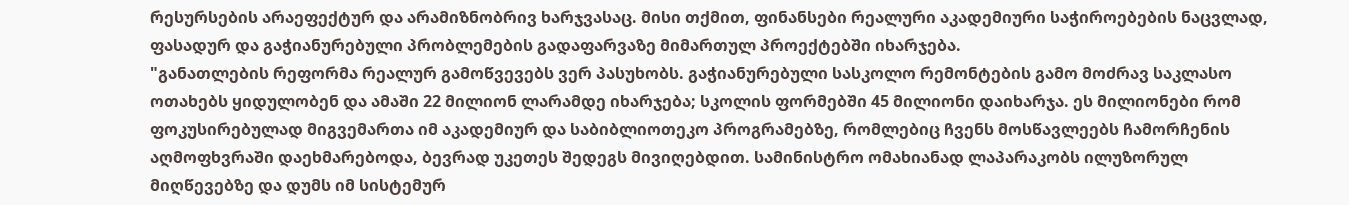რესურსების არაეფექტურ და არამიზნობრივ ხარჯვასაც. მისი თქმით, ფინანსები რეალური აკადემიური საჭიროებების ნაცვლად, ფასადურ და გაჭიანურებული პრობლემების გადაფარვაზე მიმართულ პროექტებში იხარჯება.
"განათლების რეფორმა რეალურ გამოწვევებს ვერ პასუხობს. გაჭიანურებული სასკოლო რემონტების გამო მოძრავ საკლასო ოთახებს ყიდულობენ და ამაში 22 მილიონ ლარამდე იხარჯება; სკოლის ფორმებში 45 მილიონი დაიხარჯა. ეს მილიონები რომ ფოკუსირებულად მიგვემართა იმ აკადემიურ და საბიბლიოთეკო პროგრამებზე, რომლებიც ჩვენს მოსწავლეებს ჩამორჩენის აღმოფხვრაში დაეხმარებოდა, ბევრად უკეთეს შედეგს მივიღებდით. სამინისტრო ომახიანად ლაპარაკობს ილუზორულ მიღწევებზე და დუმს იმ სისტემურ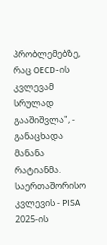პრობლემებზე, რაც OECD-ის კვლევამ სრულად გააშიშვლა", - განაცხადა მანანა რატიანმა.
საერთაშორისო კვლევის - PISA 2025-ის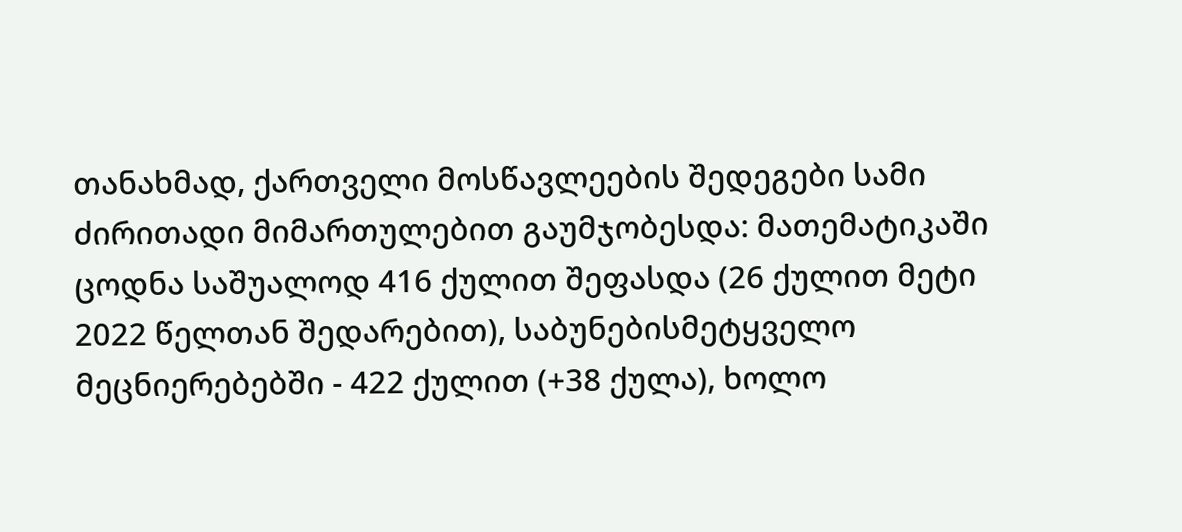თანახმად, ქართველი მოსწავლეების შედეგები სამი ძირითადი მიმართულებით გაუმჯობესდა: მათემატიკაში ცოდნა საშუალოდ 416 ქულით შეფასდა (26 ქულით მეტი 2022 წელთან შედარებით), საბუნებისმეტყველო მეცნიერებებში - 422 ქულით (+38 ქულა), ხოლო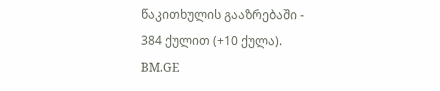წაკითხულის გააზრებაში - 384 ქულით (+10 ქულა).
BM.GE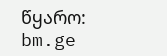წყარო: bm.ge